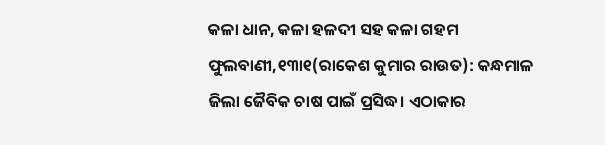କଳା ଧାନ, କଳା ହଳଦୀ ସହ କଳା ଗହମ
ଫୁଲବାଣୀ,୧୩ା୧(ରାକେଶ କୁମାର ରାଉତ): କନ୍ଧମାଳ ଜିଲା ଜୈବିକ ଚାଷ ପାଇଁ ପ୍ରସିଦ୍ଧ। ଏଠାକାର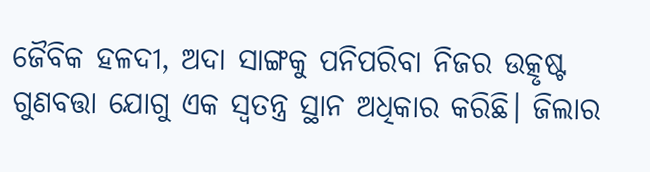ଜୈବିକ ହଳଦୀ, ଅଦା ସାଙ୍ଗକୁ ପନିପରିବା ନିଜର ଉତ୍କୃଷ୍ଟ ଗୁଣବତ୍ତା ଯୋଗୁ ଏକ ସ୍ବତନ୍ତ୍ର ସ୍ଥାନ ଅଧିକାର କରିଛି। ଜିଲାର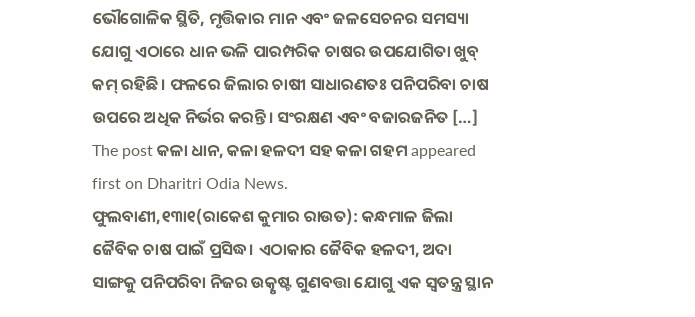ଭୌଗୋଳିକ ସ୍ଥିତି, ମୃତ୍ତିକାର ମାନ ଏବଂ ଜଳସେଚନର ସମସ୍ୟା ଯୋଗୁ ଏଠାରେ ଧାନ ଭଳି ପାରମ୍ପରିକ ଚାଷର ଉପଯୋଗିତା ଖୁବ୍ କମ୍ ରହିଛି। ଫଳରେ ଜିଲାର ଚାଷୀ ସାଧାରଣତଃ ପନିପରିବା ଚାଷ ଉପରେ ଅଧିକ ନିର୍ଭର କରନ୍ତି। ସଂରକ୍ଷଣ ଏବଂ ବଜାରଜନିତ […] The post କଳା ଧାନ, କଳା ହଳଦୀ ସହ କଳା ଗହମ appeared first on Dharitri Odia News.
ଫୁଲବାଣୀ,୧୩ା୧(ରାକେଶ କୁମାର ରାଉତ): କନ୍ଧମାଳ ଜିଲା ଜୈବିକ ଚାଷ ପାଇଁ ପ୍ରସିଦ୍ଧ। ଏଠାକାର ଜୈବିକ ହଳଦୀ, ଅଦା ସାଙ୍ଗକୁ ପନିପରିବା ନିଜର ଉତ୍କୃଷ୍ଟ ଗୁଣବତ୍ତା ଯୋଗୁ ଏକ ସ୍ବତନ୍ତ୍ର ସ୍ଥାନ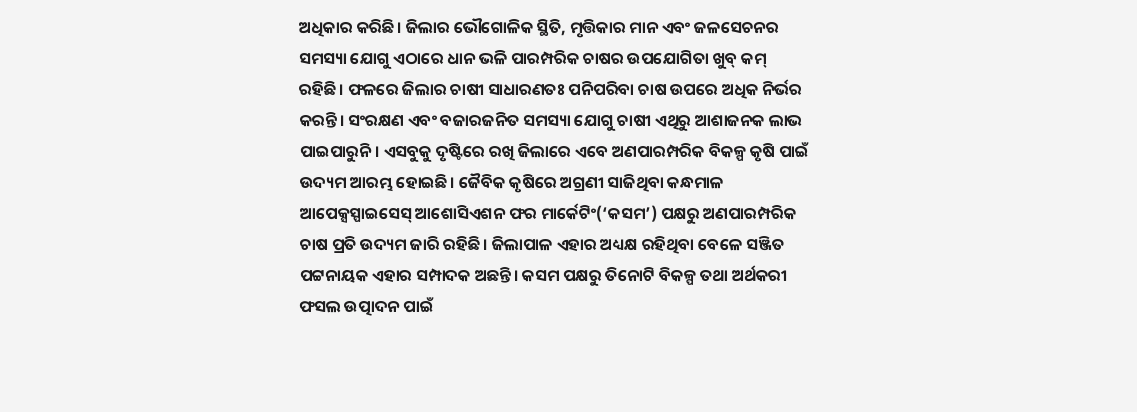ଅଧିକାର କରିଛି। ଜିଲାର ଭୌଗୋଳିକ ସ୍ଥିତି, ମୃତ୍ତିକାର ମାନ ଏବଂ ଜଳସେଚନର ସମସ୍ୟା ଯୋଗୁ ଏଠାରେ ଧାନ ଭଳି ପାରମ୍ପରିକ ଚାଷର ଉପଯୋଗିତା ଖୁବ୍ କମ୍ ରହିଛି। ଫଳରେ ଜିଲାର ଚାଷୀ ସାଧାରଣତଃ ପନିପରିବା ଚାଷ ଉପରେ ଅଧିକ ନିର୍ଭର କରନ୍ତି। ସଂରକ୍ଷଣ ଏବଂ ବଜାରଜନିତ ସମସ୍ୟା ଯୋଗୁ ଚାଷୀ ଏଥିରୁ ଆଶାଜନକ ଲାଭ ପାଇପାରୁନି। ଏସବୁକୁ ଦୃଷ୍ଟିରେ ରଖି ଜିଲାରେ ଏବେ ଅଣପାରମ୍ପରିକ ବିକଳ୍ପ କୃଷି ପାଇଁ ଉଦ୍ୟମ ଆରମ୍ଭ ହୋଇଛି। ଜୈବିକ କୃଷିରେ ଅଗ୍ରଣୀ ସାଜିଥିବା କନ୍ଧମାଳ ଆପେକ୍ସସ୍ପାଇସେସ୍ ଆଶୋସିଏଶନ ଫର ମାର୍କେଟିଂ(‘କସମ’) ପକ୍ଷରୁ ଅଣପାରମ୍ପରିକ ଚାଷ ପ୍ରତି ଉଦ୍ୟମ ଜାରି ରହିଛି। ଜିଲାପାଳ ଏହାର ଅଧ୍ୟକ୍ଷ ରହିଥିବା ବେଳେ ସଞ୍ଜିତ ପଟ୍ଟନାୟକ ଏହାର ସମ୍ପାଦକ ଅଛନ୍ତି। କସମ ପକ୍ଷରୁ ତିନୋଟି ବିକଳ୍ପ ତଥା ଅର୍ଥକରୀ ଫସଲ ଉତ୍ପାଦନ ପାଇଁ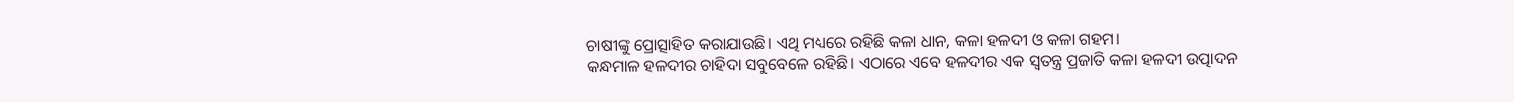ଚାଷୀଙ୍କୁ ପ୍ରୋତ୍ସାହିତ କରାଯାଉଛି। ଏଥି ମଧ୍ୟରେ ରହିଛି କଳା ଧାନ, କଳା ହଳଦୀ ଓ କଳା ଗହମ।
କନ୍ଧମାଳ ହଳଦୀର ଚାହିଦା ସବୁବେଳେ ରହିଛି। ଏଠାରେ ଏବେ ହଳଦୀର ଏକ ସ୍ବତନ୍ତ୍ର ପ୍ରଜାତି କଳା ହଳଦୀ ଉତ୍ପାଦନ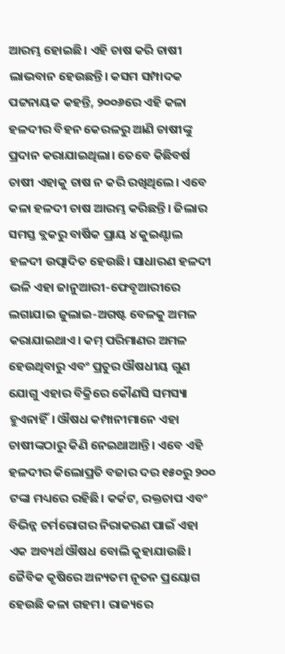ଆରମ୍ଭ ହୋଇଛି। ଏହି ଚାଷ କରି ଚାଷୀ ଲାଭବାନ ହେଉଛନ୍ତି। କସମ ସମ୍ପାଦକ ପଟ୍ଟନାୟକ କହନ୍ତି, ୨୦୦୬ରେ ଏହି କଳା ହଳଦୀର ବିହନ କେରଳରୁ ଆଣି ଚାଷୀଙ୍କୁ ପ୍ରଦାନ କରାଯାଇଥିଲା। ତେବେ କିଛିବର୍ଷ ଚାଷୀ ଏହାକୁ ଚାଷ ନ କରି ରଖିଥିଲେ। ଏବେ କଳା ହଳଦୀ ଚାଷ ଆରମ୍ଭ କରିଛନ୍ତି। ଜିଲାର ସମସ୍ତ ବ୍ଲକରୁ ବାର୍ଷିକ ପ୍ରାୟ ୪ କୁଇଣ୍ଟାଲ ହଳଦୀ ଉତ୍ପାଦିତ ହେଉଛି। ସାଧାରଣ ହଳଦୀ ଭଳି ଏହା ଜାନୁଆରୀ-ଫେବୃଆରୀରେ ଲଗାଯାଇ ଜୁଲାଇ-ଅଗଷ୍ଟ ବେଳକୁ ଅମଳ କରାଯାଇଥାଏ। କମ୍ ପରିମାଣର ଅମଳ ହେଉଥିବାରୁ ଏବଂ ପ୍ରଚୁର ଔଷଧୀୟ ଗୁଣ ଯୋଗୁ ଏହାର ବିକ୍ରିରେ କୌଣସି ସମସ୍ୟା ହୁଏନାହିଁ। ଔଷଧ କମ୍ପାନୀମାନେ ଏହା ଚାଷୀଙ୍କଠାରୁ କିଣି ନେଇଥାଆନ୍ତି। ଏବେ ଏହି ହଳଦୀର କିଲୋପ୍ରତି ବଜାର ଦର ୧୫୦ରୁ ୨୦୦ ଟଙ୍କା ମଧ୍ୟରେ ରହିଛି। କର୍କଟ, ରକ୍ତଚାପ ଏବଂ ବିଭିନ୍ନ ଚର୍ମରୋଗର ନିରାକରଣ ପାଇଁ ଏହା ଏକ ଅବ୍ୟର୍ଥ ଔଷଧ ବୋଲି କୁହାଯାଉଛି।
ଜୈବିକ କୃଷିରେ ଅନ୍ୟତମ ନୂତନ ପ୍ରୟୋଗ ହେଉଛି କଳା ଗହମ। ରାଜ୍ୟରେ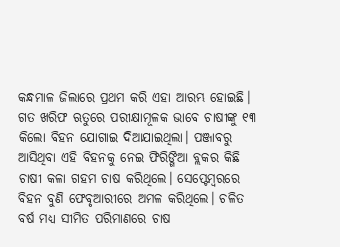କନ୍ଧମାଳ ଜିଲାରେ ପ୍ରଥମ କରି ଏହା ଆରମ୍ଭ ହୋଇଛି। ଗତ ଖରିଫ ଋତୁରେ ପରୀକ୍ଷାମୂଳକ ଭାବେ ଚାଷୀଙ୍କୁ ୧୩ କିଲୋ ବିହନ ଯୋଗାଇ ଦିଆଯାଇଥିଲା। ପଞ୍ଜାବରୁ ଆସିଥିବା ଏହି ବିହନକୁ ନେଇ ଫିରିଙ୍ଗିଆ ବ୍ଲକର କିଛି ଚାଷୀ କଳା ଗହମ ଚାଷ କରିଥିଲେ। ସେପ୍ଟେମ୍ବରରେ ବିହନ ବୁଣି ଫେବୃଆରୀରେ ଅମଳ କରିଥିଲେ। ଚଳିତ ବର୍ଷ ମଧ୍ୟ ସୀମିତ ପରିମାଣରେ ଚାଷ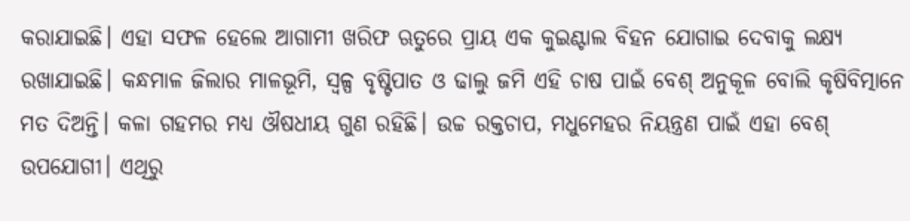କରାଯାଇଛି। ଏହା ସଫଳ ହେଲେ ଆଗାମୀ ଖରିଫ ଋତୁରେ ପ୍ରାୟ ଏକ କୁଇଣ୍ଟାଲ ବିହନ ଯୋଗାଇ ଦେବାକୁ ଲକ୍ଷ୍ୟ ରଖାଯାଇଛି। କନ୍ଧମାଳ ଜିଲାର ମାଳଭୂମି, ସ୍ବଳ୍ପ ବୃଷ୍ଟିପାତ ଓ ଢାଲୁ ଜମି ଏହି ଚାଷ ପାଇଁ ବେଶ୍ ଅନୁକୂଳ ବୋଲି କୃଷିବିତ୍ମାନେ ମତ ଦିଅନ୍ତି। କଳା ଗହମର ମଧ୍ୟ ଔଷଧୀୟ ଗୁଣ ରହିଛି। ଉଚ୍ଚ ରକ୍ତଚାପ, ମଧୁମେହର ନିୟନ୍ତ୍ରଣ ପାଇଁ ଏହା ବେଶ୍ ଉପଯୋଗୀ। ଏଥିରୁ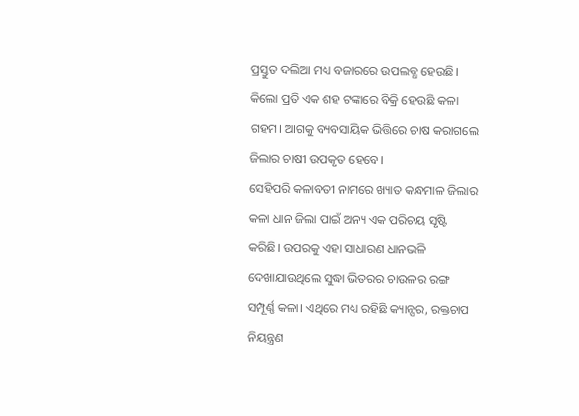ପ୍ରସ୍ତୁତ ଦଲିଆ ମଧ୍ୟ ବଜାରରେ ଉପଲବ୍ଧ ହେଉଛି। କିଲୋ ପ୍ରତି ଏକ ଶହ ଟଙ୍କାରେ ବିକ୍ରି ହେଉଛି କଳା ଗହମ। ଆଗକୁ ବ୍ୟବସାୟିକ ଭିତ୍ତିରେ ଚାଷ କରାଗଲେ ଜିଲାର ଚାଷୀ ଉପକୃତ ହେବେ।
ସେହିପରି କଳାବତୀ ନାମରେ ଖ୍ୟାତ କନ୍ଧମାଳ ଜିଲାର କଳା ଧାନ ଜିଲା ପାଇଁ ଅନ୍ୟ ଏକ ପରିଚୟ ସୃଷ୍ଟି କରିଛି। ଉପରକୁ ଏହା ସାଧାରଣ ଧାନଭଳି ଦେଖାଯାଉଥିଲେ ସୁଦ୍ଧା ଭିତରର ଚାଉଳର ରଙ୍ଗ ସମ୍ପୂର୍ଣ୍ଣ କଳା। ଏଥିରେ ମଧ୍ୟ ରହିଛି କ୍ୟାନ୍ସର, ରକ୍ତଚାପ ନିୟନ୍ତ୍ରଣ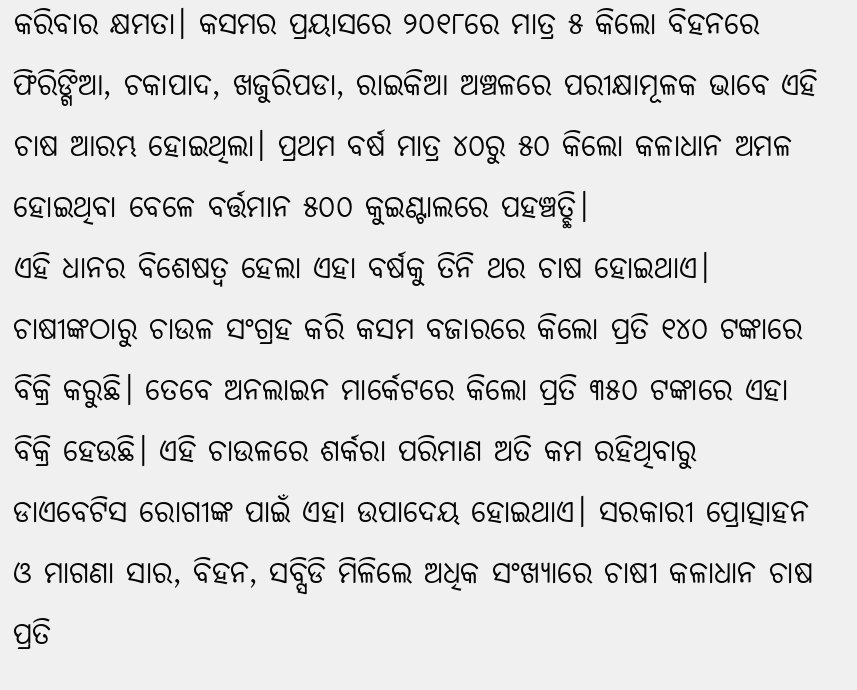କରିବାର କ୍ଷମତା। କସମର ପ୍ରୟାସରେ ୨୦୧୮ରେ ମାତ୍ର ୫ କିଲୋ ବିହନରେ ଫିରିଙ୍ଗିଆ, ଚକାପାଦ, ଖଜୁରିପଡା, ରାଇକିଆ ଅଞ୍ଚଳରେ ପରୀକ୍ଷାମୂଳକ ଭାବେ ଏହି ଚାଷ ଆରମ୍ଭ ହୋଇଥିଲା। ପ୍ରଥମ ବର୍ଷ ମାତ୍ର ୪୦ରୁ ୫୦ କିଲୋ କଳାଧାନ ଅମଳ ହୋଇଥିବା ବେଳେ ବର୍ତ୍ତମାନ ୫୦୦ କୁଇଣ୍ଟାଲରେ ପହଞ୍ଚତ୍ଛି।
ଏହି ଧାନର ବିଶେଷତ୍ୱ ହେଲା ଏହା ବର୍ଷକୁ ତିନି ଥର ଚାଷ ହୋଇଥାଏ। ଚାଷୀଙ୍କଠାରୁ ଚାଉଳ ସଂଗ୍ରହ କରି କସମ ବଜାରରେ କିଲୋ ପ୍ରତି ୧୪୦ ଟଙ୍କାରେ ବିକ୍ରି କରୁଛି। ତେବେ ଅନଲାଇନ ମାର୍କେଟରେ କିଲୋ ପ୍ରତି ୩୫୦ ଟଙ୍କାରେ ଏହା ବିକ୍ରି ହେଉଛି। ଏହି ଚାଉଳରେ ଶର୍କରା ପରିମାଣ ଅତି କମ ରହିଥିବାରୁ ଡାଏବେଟିସ ରୋଗୀଙ୍କ ପାଇଁ ଏହା ଉପାଦେୟ ହୋଇଥାଏ। ସରକାରୀ ପ୍ରୋତ୍ସାହନ ଓ ମାଗଣା ସାର, ବିହନ, ସବ୍ସିଡି ମିଳିଲେ ଅଧିକ ସଂଖ୍ୟାରେ ଚାଷୀ କଳାଧାନ ଚାଷ ପ୍ରତି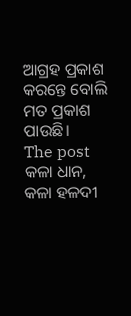ଆଗ୍ରହ ପ୍ରକାଶ କରନ୍ତେ ବୋଲି ମତ ପ୍ରକାଶ ପାଉଛି।
The post କଳା ଧାନ, କଳା ହଳଦୀ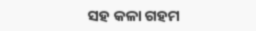ସହ କଳା ଗହମ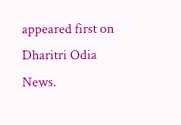appeared first on Dharitri Odia News.